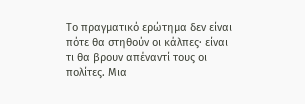Το πραγματικό ερώτημα δεν είναι πότε θα στηθούν οι κάλπες· είναι τι θα βρουν απέναντί τους οι πολίτες. Μια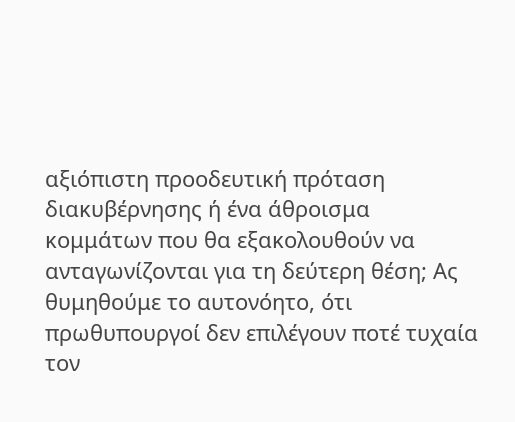αξιόπιστη προοδευτική πρόταση διακυβέρνησης ή ένα άθροισμα κομμάτων που θα εξακολουθούν να ανταγωνίζονται για τη δεύτερη θέση; Ας θυμηθούμε το αυτονόητο, ότι πρωθυπουργοί δεν επιλέγουν ποτέ τυχαία τον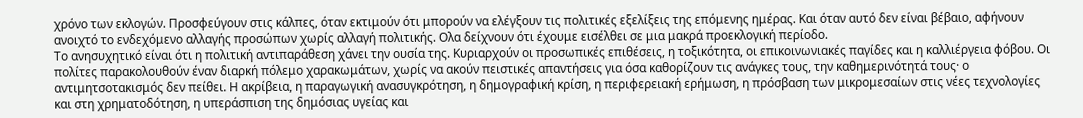χρόνο των εκλογών. Προσφεύγουν στις κάλπες, όταν εκτιμούν ότι μπορούν να ελέγξουν τις πολιτικές εξελίξεις της επόμενης ημέρας. Και όταν αυτό δεν είναι βέβαιο, αφήνουν ανοιχτό το ενδεχόμενο αλλαγής προσώπων χωρίς αλλαγή πολιτικής. Ολα δείχνουν ότι έχουμε εισέλθει σε μια μακρά προεκλογική περίοδο.
Το ανησυχητικό είναι ότι η πολιτική αντιπαράθεση χάνει την ουσία της. Κυριαρχούν οι προσωπικές επιθέσεις, η τοξικότητα, οι επικοινωνιακές παγίδες και η καλλιέργεια φόβου. Οι πολίτες παρακολουθούν έναν διαρκή πόλεμο χαρακωμάτων, χωρίς να ακούν πειστικές απαντήσεις για όσα καθορίζουν τις ανάγκες τους, την καθημερινότητά τους· ο αντιμητσοτακισμός δεν πείθει. Η ακρίβεια, η παραγωγική ανασυγκρότηση, η δημογραφική κρίση, η περιφερειακή ερήμωση, η πρόσβαση των μικρομεσαίων στις νέες τεχνολογίες και στη χρηματοδότηση, η υπεράσπιση της δημόσιας υγείας και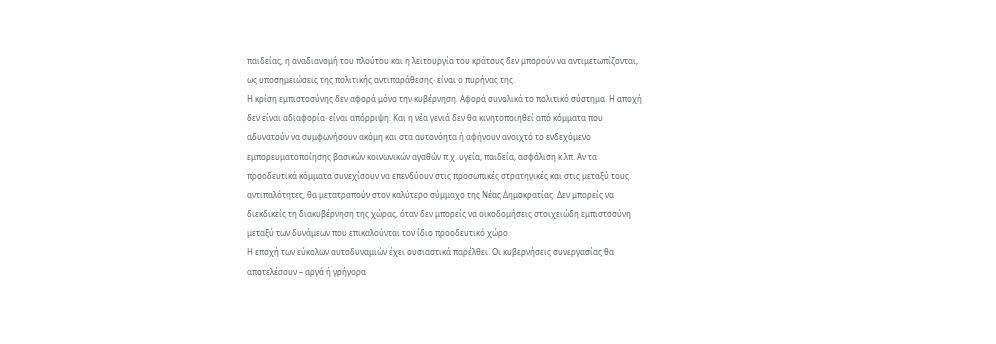παιδείας, η αναδιανομή του πλούτου και η λειτουργία του κράτους δεν μπορούν να αντιμετωπίζονται, ως υποσημειώσεις της πολιτικής αντιπαράθεσης· είναι ο πυρήνας της.
Η κρίση εμπιστοσύνης δεν αφορά μόνο την κυβέρνηση. Αφορά συνολικά το πολιτικό σύστημα. Η αποχή δεν είναι αδιαφορία· είναι απόρριψη. Και η νέα γενιά δεν θα κινητοποιηθεί από κόμματα που αδυνατούν να συμφωνήσουν ακόμη και στα αυτονόητα ή αφήνουν ανοιχτό το ενδεχόμενο εμπορευματοποίησης βασικών κοινωνικών αγαθών π.χ. υγεία, παιδεία, ασφάλιση κ.λπ. Αν τα προοδευτικά κόμματα συνεχίσουν να επενδύουν στις προσωπικές στρατηγικές και στις μεταξύ τους αντιπαλότητες, θα μετατραπούν στον καλύτερο σύμμαχο της Νέας Δημοκρατίας. Δεν μπορείς να διεκδικείς τη διακυβέρνηση της χώρας, όταν δεν μπορείς να οικοδομήσεις στοιχειώδη εμπιστοσύνη μεταξύ των δυνάμεων που επικαλούνται τον ίδιο προοδευτικό χώρο.
Η εποχή των εύκολων αυτοδυναμιών έχει ουσιαστικά παρέλθει. Οι κυβερνήσεις συνεργασίας θα αποτελέσουν – αργά ή γρήγορα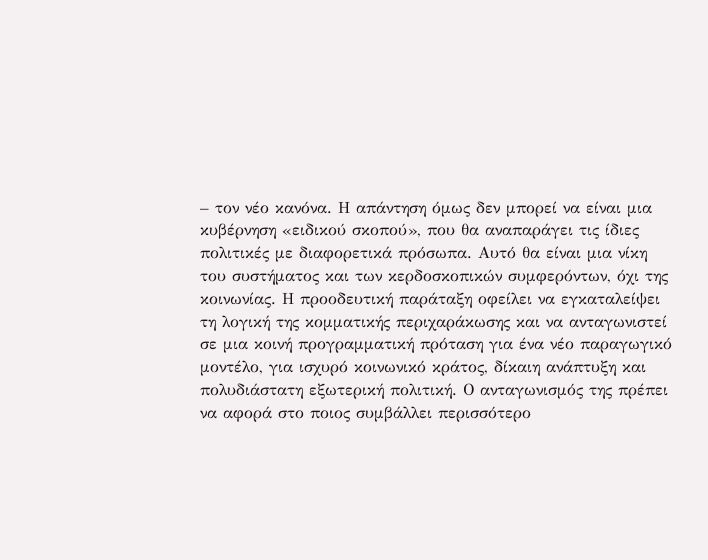– τον νέο κανόνα. Η απάντηση όμως δεν μπορεί να είναι μια κυβέρνηση «ειδικού σκοπού», που θα αναπαράγει τις ίδιες πολιτικές με διαφορετικά πρόσωπα. Αυτό θα είναι μια νίκη του συστήματος και των κερδοσκοπικών συμφερόντων, όχι της κοινωνίας. Η προοδευτική παράταξη οφείλει να εγκαταλείψει τη λογική της κομματικής περιχαράκωσης και να ανταγωνιστεί σε μια κοινή προγραμματική πρόταση για ένα νέο παραγωγικό μοντέλο, για ισχυρό κοινωνικό κράτος, δίκαιη ανάπτυξη και πολυδιάστατη εξωτερική πολιτική. Ο ανταγωνισμός της πρέπει να αφορά στο ποιος συμβάλλει περισσότερο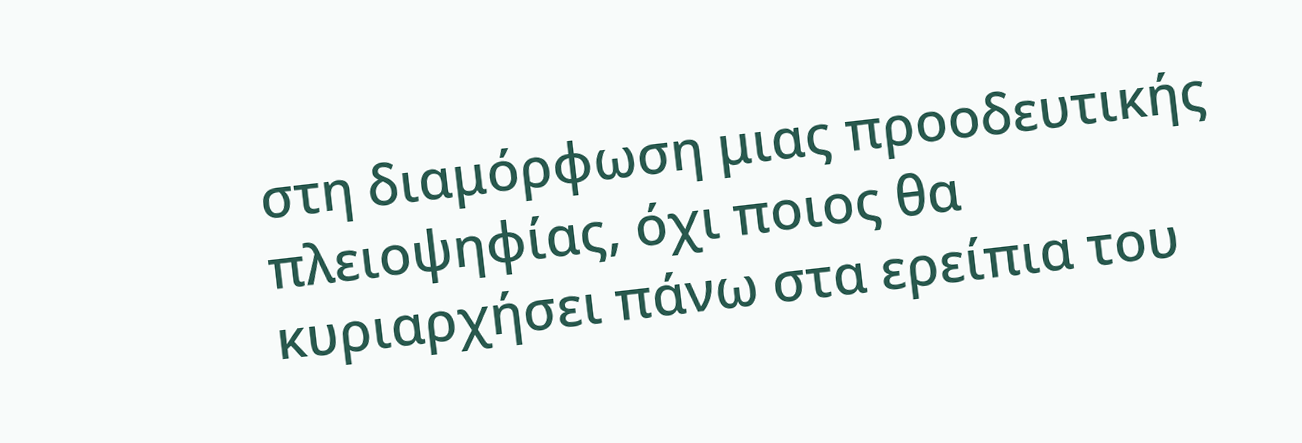στη διαμόρφωση μιας προοδευτικής πλειοψηφίας, όχι ποιος θα κυριαρχήσει πάνω στα ερείπια του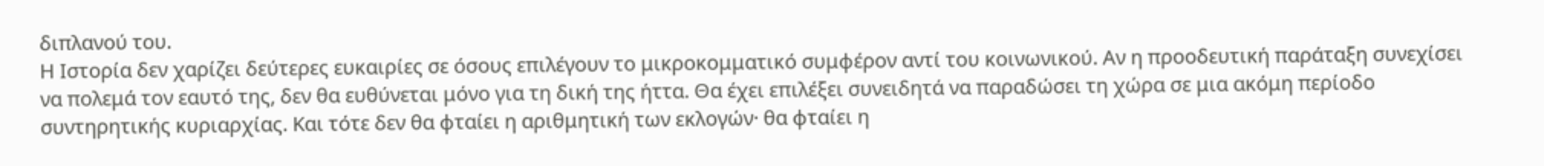διπλανού του.
Η Ιστορία δεν χαρίζει δεύτερες ευκαιρίες σε όσους επιλέγουν το μικροκομματικό συμφέρον αντί του κοινωνικού. Αν η προοδευτική παράταξη συνεχίσει να πολεμά τον εαυτό της, δεν θα ευθύνεται μόνο για τη δική της ήττα. Θα έχει επιλέξει συνειδητά να παραδώσει τη χώρα σε μια ακόμη περίοδο συντηρητικής κυριαρχίας. Και τότε δεν θα φταίει η αριθμητική των εκλογών· θα φταίει η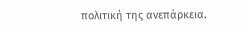πολιτική της ανεπάρκεια.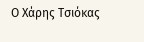Ο Χάρης Τσιόκας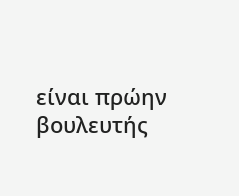είναι πρώην βουλευτής